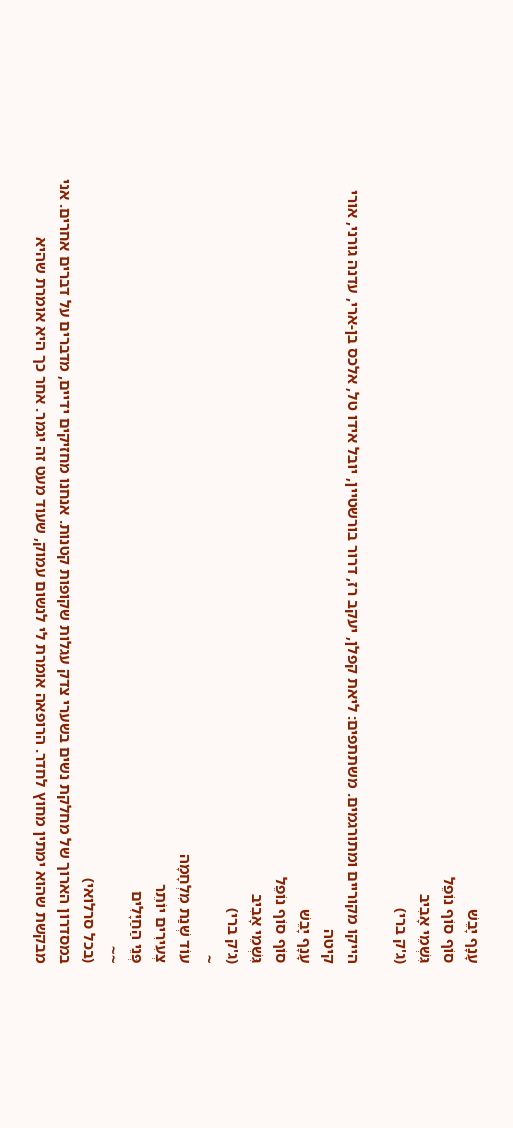עָנָף יָבֵשׁ
סוֹף סוֹף נוֹפֵל
גִּשְׁמֵי אָבִיב
(ג'ק ברי)

הייקו מקוריים ומתורגמים. משתתפים: ליאת קפלן, יעקב רז, דרור בורשטיין, יובל אידו טל, אלכס בן-ארי, עדנה גורני, אורי קיטה
עָנָף יָבֵשׁ
סוֹף סוֹף נוֹפֵל
גִּשְׁמֵי אָבִיב
(ג'ק ברי)
~
עוֹד שְׁנַת מִלְחָמָה
צְעִירִים יוֹתֵר
פְּנֵי הַחַיָּלִים
~~
(בכל סרלואי)
במסדרון הארוך של מחלקת נשים בשערי צדק עגלות שקופות קטנות. אנחנו מחזיקים ידיים, מדברים על דברים אחרים. אני מבקשת שהוא ימתין מחוץ לחדר. הרופאה אומרת לי לנשום עמוק, שעוד מעט זה יגמר. אחר כך היא אומרת שהיא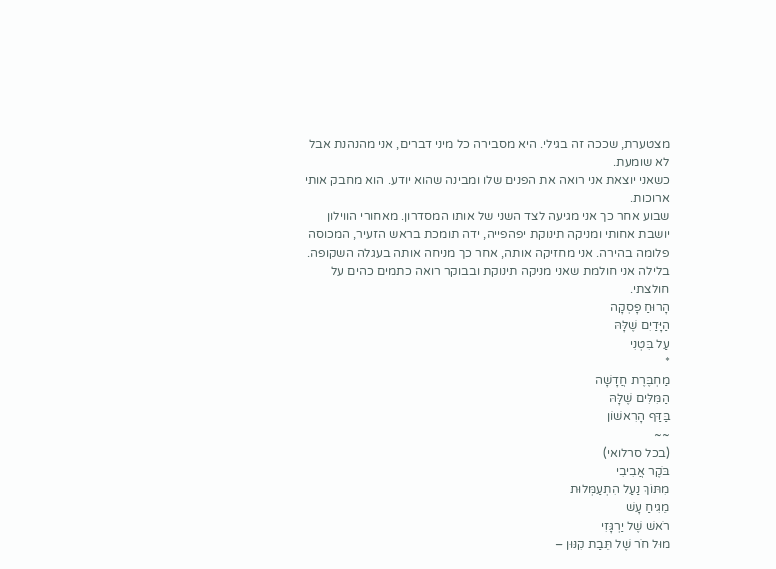מצטערת, שככה זה בגילי. היא מסבירה כל מיני דברים, אני מהנהנת אבל לא שומעת.
כשאני יוצאת אני רואה את הפנים שלו ומבינה שהוא יודע. הוא מחבק אותי ארוכות.
שבוע אחר כך אני מגיעה לצד השני של אותו המסדרון. מאחורי הווילון יושבת אחותי ומניקה תינוקת יפהפייה, ידה תומכת בראש הזעיר, המכוסה פלומה בהירה. אני מחזיקה אותה, אחר כך מניחה אותה בעגלה השקופה.
בלילה אני חולמת שאני מניקה תינוקת ובבוקר רואה כתמים כהים על חולצתי.
הָרוּחַ פָּסְקָה
הַיָּדַיִם שֶׁלָּהּ
עַל בִּטְנִי
*
מַחְבֶּרֶת חֲדָשָׁה
הַמִּלִּים שֶׁלָּהּ
בַּדַּף הָרִאשׁוֹן
~~
(בכל סרלואי)
בֹּקֶר אֲבִיבִי
מִתּוֹךְ נַעַל הִתְעַמְּלוּת
מֵגִיחַ עָשׁ
רֹאשׁ שֶׁל יַרְגָּזִי
מוּל חֹר שֶׁל תֵּבַת קִנּוּן –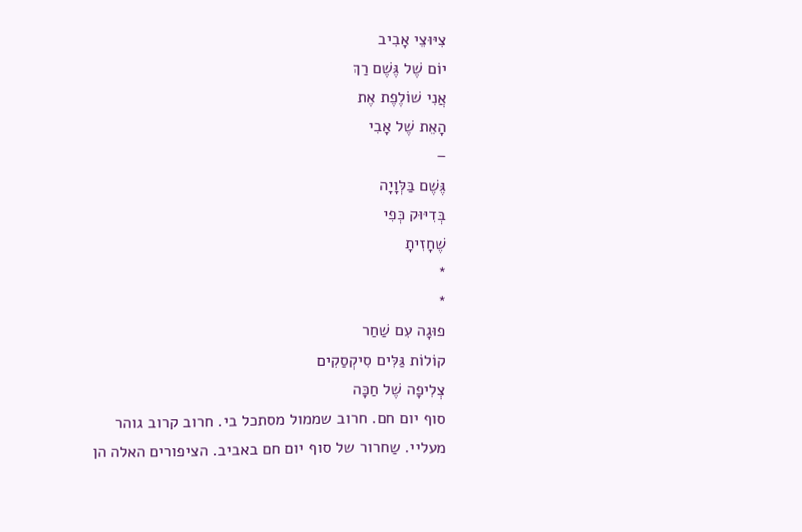צִיּוּצֵי אָבִיב
יוֹם שֶׁל גֶּשֶׁם רַךְ
אֲנִי שׁוֹלֶפֶת אֶת
הָאֵת שֶׁל אָבִי
–
גֶּשֶׁם בַּלְּוָיָה
בְּדִיּוּק כְּפִי
שֶׁחָזִיתָ
*
*
פוּגָה עִם שַׁחַר
קוֹלוֹת גַּלִּים סִיקְסַקִים
צְלִיפָה שֶׁל חַכָּה
סוף יום חם. חרוב שממול מסתכל בי. חרוב קרוב גוהר מעליי. שַחרור של סוף יום חם באביב. הציפורים האלה הן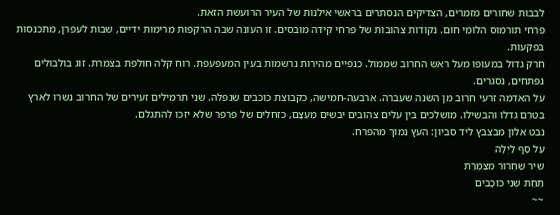לבבות שחורים מזמרים, הצדיקים הנסתרים בראשי אילנות של העיר הרועשת הזאת.
פרחי תורמוס הלומֵי חום. נקודות צהובות של פרחי קידה מובסים. זו העונה שבה הרקפות מרימות ידיים, שבות לעפרן, מתכנסות בפקעות.
חרק גדול במעופו מעל ראש החרוב שממול. כנפיים מהירות נרשמות בעין המעפעפת. רוח קלה חולפת בצמרת. זוג בולבולים נפתחים, נסגרים.
על האדמה זרעי חרוב מן השנה שעברה. ארבעה-חמישה, כקבוצת כוכבים שנפלה. שני תרמילים זעירים של החרוב נשרו לארץ בטרם גדלו והבשילו. מושלכים בין עלים צהובים יבשים מֵעֵצָם, כזחלים של פרפר שלא יזכו להתגלם.
נבט אלון מבצבץ ליד סביון: העץ נמוך מהפרח.
עַל סַף לַיְלָה
שִׁיר שַׁחְרוּר מִצַּמֶּרֶת
תַּחַת שְׁנֵי כּוֹכָבִים
~~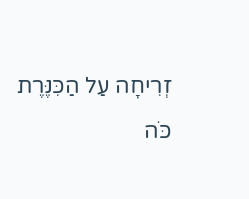זְרִיחָה עַל הַכִּנֶּרֶת
כֹּה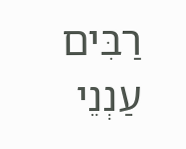רַבִּים
עַנְנֵי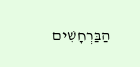הַבַּרְחָשִׁים